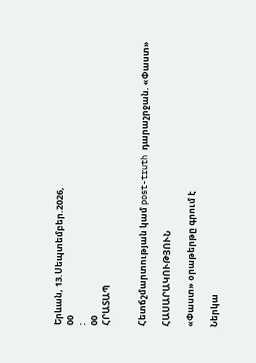Երևան, 13.Սեպտեմբեր.2026,
00
:
00
ՀՐԱՏԱՊ


Հետճշմարտության կամ post-truth դարաշրջան. «Փաստ»

ՀԱՍԱՐԱԿՈՒԹՅՈՒՆ

«Փաստ» օրաթերթը գրում է

Ներկա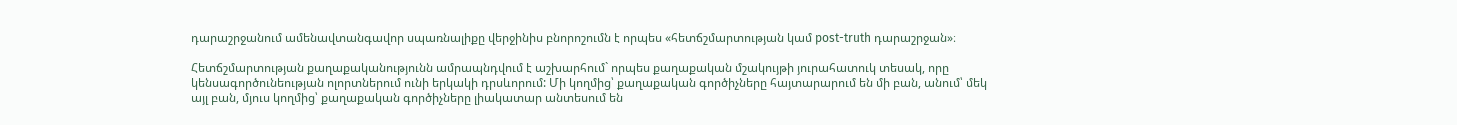դարաշրջանում ամենավտանգավոր սպառնալիքը վերջինիս բնորոշումն է որպես «հետճշմարտության կամ post-truth դարաշրջան»։

Հետճշմարտության քաղաքականությունն ամրապնդվում է աշխարհում` որպես քաղաքական մշակույթի յուրահատուկ տեսակ, որը կենսագործունեության ոլորտներում ունի երկակի դրսևորում: Մի կողմից՝ քաղաքական գործիչները հայտարարում են մի բան, անում՝ մեկ այլ բան, մյուս կողմից՝ քաղաքական գործիչները լիակատար անտեսում են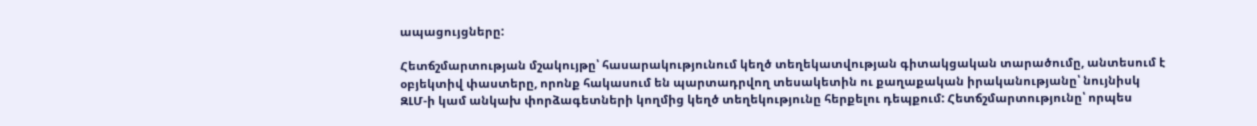ապացույցները:

Հետճշմարտության մշակույթը՝ հասարակությունում կեղծ տեղեկատվության գիտակցական տարածումը, անտեսում է օբյեկտիվ փաստերը, որոնք հակասում են պարտադրվող տեսակետին ու քաղաքական իրականությանը՝ նույնիսկ ԶԼՄ-ի կամ անկախ փորձագետների կողմից կեղծ տեղեկությունը հերքելու դեպքում: Հետճշմարտությունը՝ որպես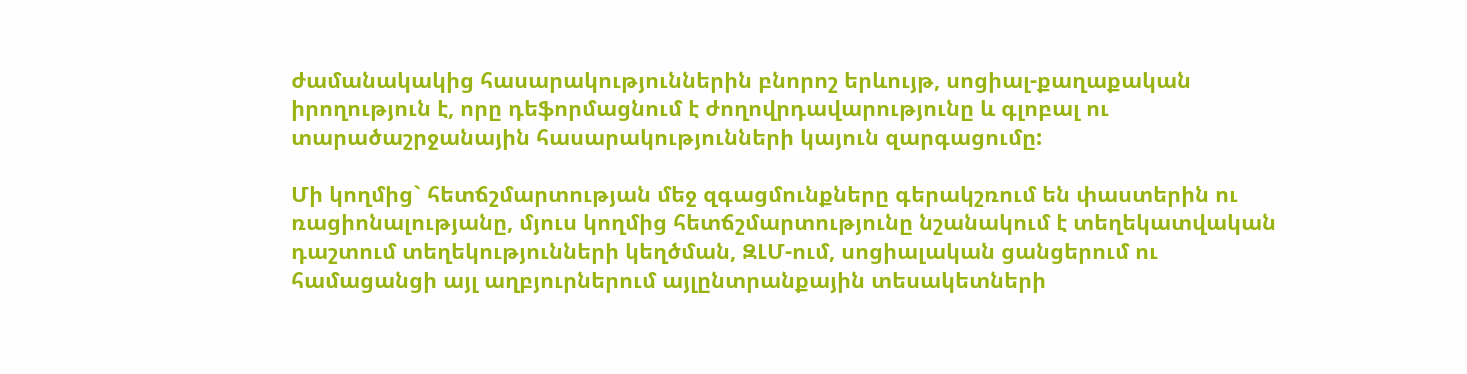ժամանակակից հասարակություններին բնորոշ երևույթ, սոցիալ-քաղաքական իրողություն է, որը դեֆորմացնում է ժողովրդավարությունը և գլոբալ ու տարածաշրջանային հասարակությունների կայուն զարգացումը:

Մի կողմից` հետճշմարտության մեջ զգացմունքները գերակշռում են փաստերին ու ռացիոնալությանը, մյուս կողմից հետճշմարտությունը նշանակում է տեղեկատվական դաշտում տեղեկությունների կեղծման, ԶԼՄ-ում, սոցիալական ցանցերում ու համացանցի այլ աղբյուրներում այլընտրանքային տեսակետների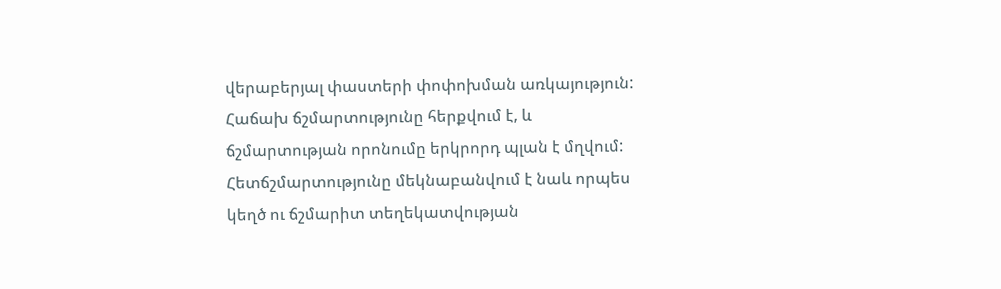վերաբերյալ փաստերի փոփոխման առկայություն: Հաճախ ճշմարտությունը հերքվում է, և ճշմարտության որոնումը երկրորդ պլան է մղվում: Հետճշմարտությունը մեկնաբանվում է նաև որպես կեղծ ու ճշմարիտ տեղեկատվության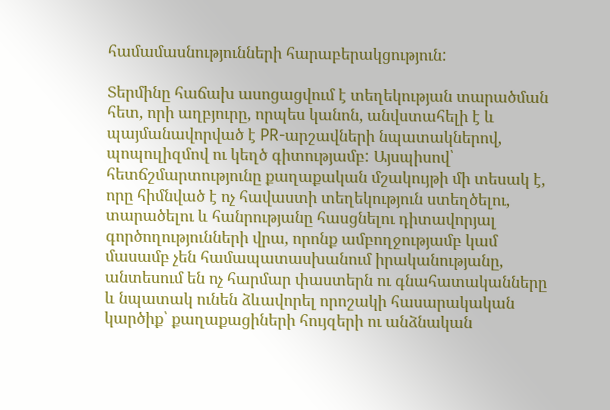համամասնությունների հարաբերակցություն:

Տերմինը հաճախ ասոցացվում է տեղեկության տարածման հետ, որի աղբյուրը, որպես կանոն, անվստահելի է և պայմանավորված է PR-արշավների նպատակներով, պոպուլիզմով ու կեղծ գիտությամբ: Այսպիսով՝ հետճշմարտությունը քաղաքական մշակույթի մի տեսակ է, որը հիմնված է ոչ հավաստի տեղեկություն ստեղծելու, տարածելու և հանրությանը հասցնելու դիտավորյալ գործողությունների վրա, որոնք ամբողջությամբ կամ մասամբ չեն համապատասխանում իրականությանը, անտեսում են ոչ հարմար փաստերն ու գնահատականները և նպատակ ունեն ձևավորել որոշակի հասարակական կարծիք՝ քաղաքացիների հույզերի ու անձնական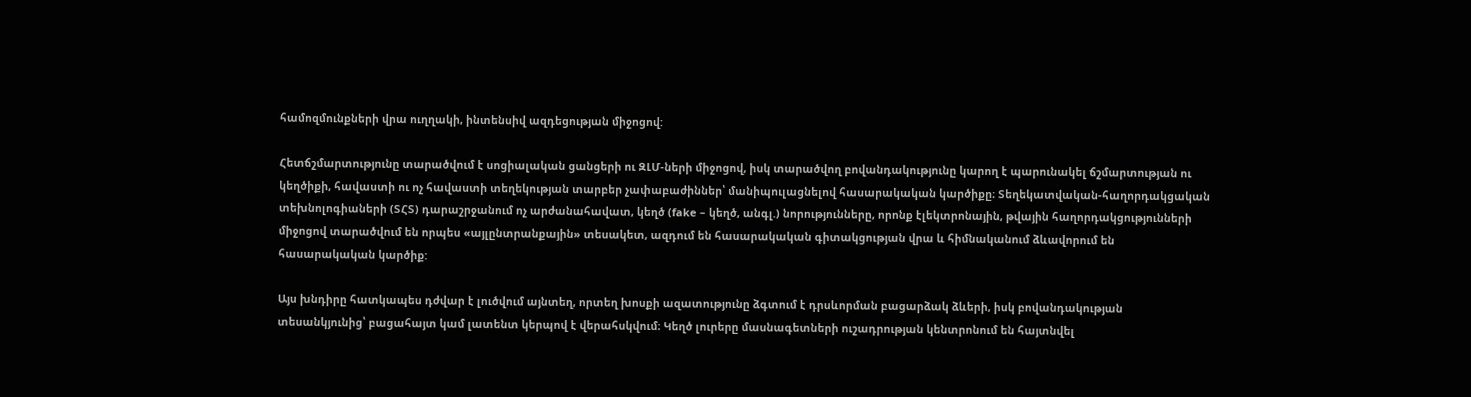համոզմունքների վրա ուղղակի, ինտենսիվ ազդեցության միջոցով:

Հետճշմարտությունը տարածվում է սոցիալական ցանցերի ու ԶԼՄ-ների միջոցով, իսկ տարածվող բովանդակությունը կարող է պարունակել ճշմարտության ու կեղծիքի, հավաստի ու ոչ հավաստի տեղեկության տարբեր չափաբաժիններ՝ մանիպուլացնելով հասարակական կարծիքը։ Տեղեկատվական-հաղորդակցական տեխնոլոգիաների (ՏՀՏ) դարաշրջանում ոչ արժանահավատ, կեղծ (fake – կեղծ, անգլ.) նորությունները, որոնք էլեկտրոնային, թվային հաղորդակցությունների միջոցով տարածվում են որպես «այլընտրանքային» տեսակետ, ազդում են հասարակական գիտակցության վրա և հիմնականում ձևավորում են հասարակական կարծիք:

Այս խնդիրը հատկապես դժվար է լուծվում այնտեղ, որտեղ խոսքի ազատությունը ձգտում է դրսևորման բացարձակ ձևերի, իսկ բովանդակության տեսանկյունից՝ բացահայտ կամ լատենտ կերպով է վերահսկվում։ Կեղծ լուրերը մասնագետների ուշադրության կենտրոնում են հայտնվել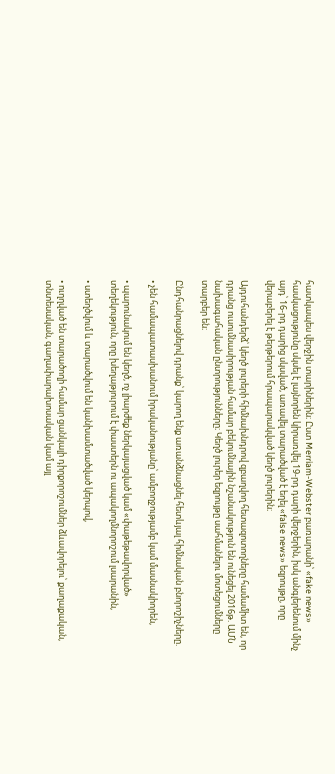հատկապես վերջին տարիներին։ Ըստ Merriam-Webster բառարանի՝ «fake news» հասկացությունը սկսել է լայնորեն կիրառվել 19-րդ դարի վերջերին, իսկ անգլերենում մինչ այդ՝ 16-րդ դարից սկսված, առավել տարածված է եղել «false news» եզրույթը, որը վերաբերել է թերթերում հրապարակված կեղծ լուրերին։

Այդուհանդերձ՝ կեղծ լուրերի հիմնախնդրով զբաղվող հետազոտողները համամիտ են, որ դրանց ուսումնասիրության համար բեկումնային նշանակություն են ունեցել 2016թ. ԱՄՆ նախագահական ընտրությունները։ Կեղծ լուրեր եզրույթը սահմանելու մոտեցումները տարբեր են։

Ընդհանրացնելով դրանք՝ կարող ենք առանձնացնել հետևյալ հիմնական բնորոշիչները.

• չեն համապատասխանում իրականությանը՝ ամբողջությամբ կամ մասնակիորեն,

• պարունակում են կեղծ, ոչ լիարժեք ներկայացված կամ «փաթեթավորված» տեղեկություն, որը խեղաթյուրում է փաստերն ու ապակողմնորոշում լսարանին,

• ստեղծվում և տարածվում են կանխամտածված կերպով,

• ուղղված են տարածողի համար ցանկալի դիրքորոշումներ ձևավորելու՝ քաղաքական, տնտեսական, գաղափարախոսական կամ այլ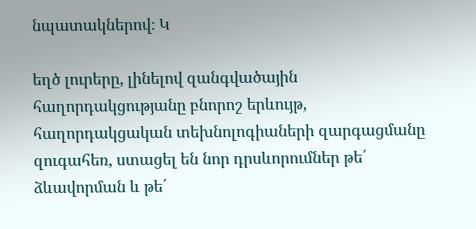նպատակներով։ Կ

եղծ լուրերը, լինելով զանգվածային հաղորդակցությանը բնորոշ երևույթ, հաղորդակցական տեխնոլոգիաների զարգացմանը զուգահեռ, ստացել են նոր դրսևորումներ թե՛ ձևավորման և թե՛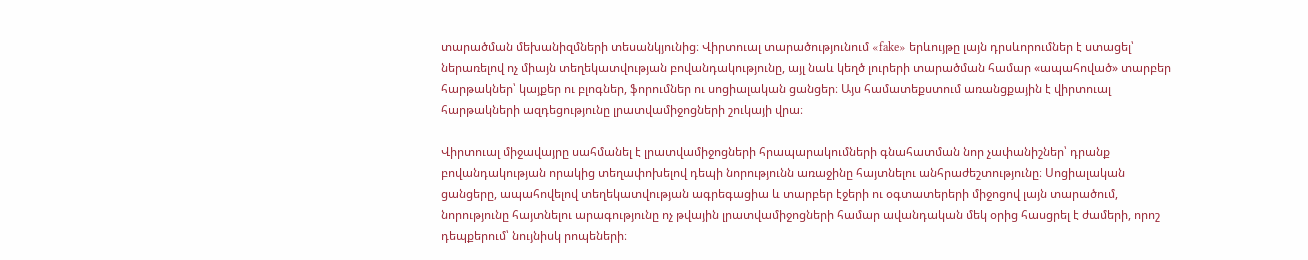տարածման մեխանիզմների տեսանկյունից։ Վիրտուալ տարածությունում «fake» երևույթը լայն դրսևորումներ է ստացել՝ ներառելով ոչ միայն տեղեկատվության բովանդակությունը, այլ նաև կեղծ լուրերի տարածման համար «ապահոված» տարբեր հարթակներ՝ կայքեր ու բլոգներ, ֆորումներ ու սոցիալական ցանցեր։ Այս համատեքստում առանցքային է վիրտուալ հարթակների ազդեցությունը լրատվամիջոցների շուկայի վրա։

Վիրտուալ միջավայրը սահմանել է լրատվամիջոցների հրապարակումների գնահատման նոր չափանիշներ՝ դրանք բովանդակության որակից տեղափոխելով դեպի նորությունն առաջինը հայտնելու անհրաժեշտությունը։ Սոցիալական ցանցերը, ապահովելով տեղեկատվության ագրեգացիա և տարբեր էջերի ու օգտատերերի միջոցով լայն տարածում, նորությունը հայտնելու արագությունը ոչ թվային լրատվամիջոցների համար ավանդական մեկ օրից հասցրել է ժամերի, որոշ դեպքերում՝ նույնիսկ րոպեների։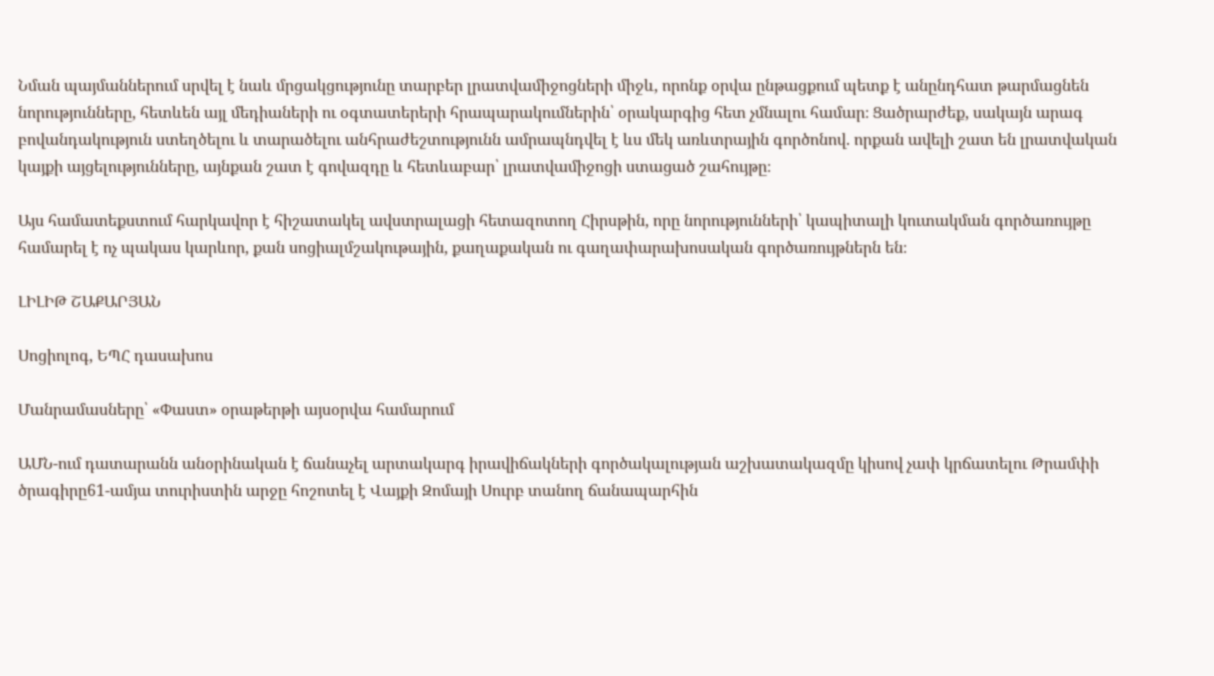Նման պայմաններում սրվել է նաև մրցակցությունը տարբեր լրատվամիջոցների միջև, որոնք օրվա ընթացքում պետք է անընդհատ թարմացնեն նորությունները, հետևեն այլ մեդիաների ու օգտատերերի հրապարակումներին՝ օրակարգից հետ չմնալու համար։ Ցածրարժեք, սակայն արագ բովանդակություն ստեղծելու և տարածելու անհրաժեշտությունն ամրապնդվել է ևս մեկ առևտրային գործոնով. որքան ավելի շատ են լրատվական կայքի այցելությունները, այնքան շատ է գովազդը և հետևաբար՝ լրատվամիջոցի ստացած շահույթը։

Այս համատեքստում հարկավոր է հիշատակել ավստրալացի հետազոտող Հիրսթին, որը նորությունների՝ կապիտալի կուտակման գործառույթը համարել է ոչ պակաս կարևոր, քան սոցիալմշակութային, քաղաքական ու գաղափարախոսական գործառույթներն են։

ԼԻԼԻԹ ՇԱՔԱՐՅԱՆ

Սոցիոլոգ, ԵՊՀ դասախոս

Մանրամասները՝ «Փաստ» օրաթերթի այսօրվա համարում

ԱՄՆ-ում դատարանն անօրինական է ճանաչել արտակարգ իրավիճակների գործակալության աշխատակազմը կիսով չափ կրճատելու Թրամփի ծրագիրը61-ամյա տուրիստին արջը հոշոտել է Վայքի Զոմայի Սուրբ տանող ճանապարհին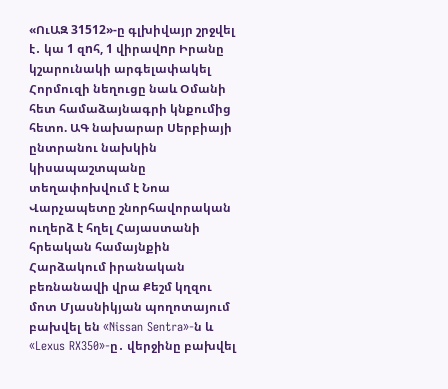«ՈւԱԶ 31512»-ը գլխիվայր շրջվել է․ կա 1 զnհ, 1 վիրավnր Իրանը կշարունակի արգելափակել Հորմուզի նեղուցը նաև Օմանի հետ համաձայնագրի կնքումից հետո. ԱԳ նախարար Սերբիայի ընտրանու նախկին կիսապաշտպանը տեղափոխվում է Նոա Վարչապետը շնորհավորական ուղերձ է հղել Հայաստանի հրեական համայնքին Հարձակում իրանական բեռնանավի վրա Քեշմ կղզու մոտ Մյասնիկյան պողոտայում բախվել են «Nissan Sentra»-ն և «Lexus RX350»-ը․ վերջինը բախվել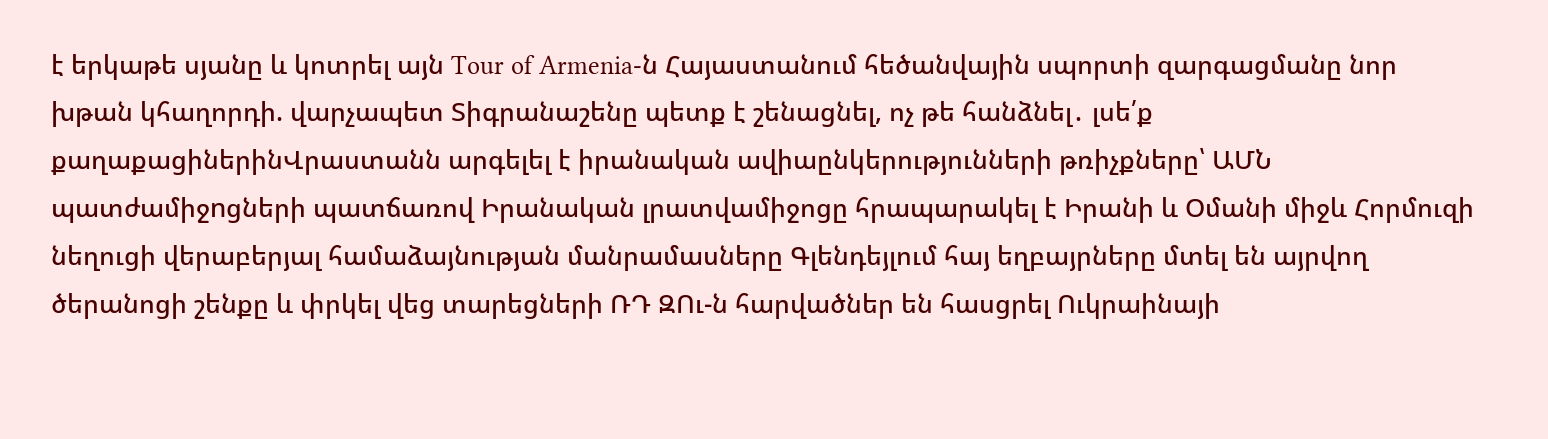է երկաթե սյանը և կոտրել այն Tour of Armenia-ն Հայաստանում հեծանվային սպորտի զարգացմանը նոր խթան կհաղորդի. վարչապետ Տիգրանաշենը պետք է շենացնել, ոչ թե հանձնել․ լսե՛ք քաղաքացիներինՎրաստանն արգելել է իրանական ավիաընկերությունների թռիչքները՝ ԱՄՆ պատժամիջnցների պատճառով Իրանական լրատվամիջոցը հրապարակել է Իրանի և Օմանի միջև Հորմուզի նեղուցի վերաբերյալ համաձայնության մանրամասները Գլենդեյլում հայ եղբայրները մտել են այրվող ծերանոցի շենքը և փրկել վեց տարեցների ՌԴ ԶՈւ-ն հարվածներ են հասցրել Ուկրաինայի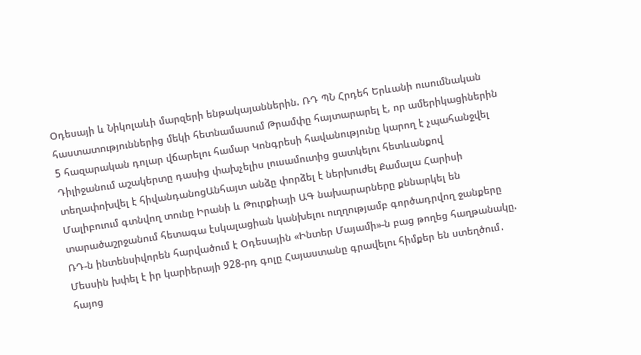Օդեսայի և Նիկոլաևի մարզերի ենթակայաններին. ՌԴ ՊՆ Հրդեհ Երևանի ուսումնական հաստատություններից մեկի հետնամասում Թրամփը հայտարարել է, որ ամերիկացիներին 5 հազարական դոլար վճարելու համար Կոնգրեսի հավանությունը կարող է չպահանջվել Դիլիջանում աշակերտը դասից փախչելիս լուսամուտից ցատկելու հետևանքով տեղափոխվել է հիվանդանոցԱնհայտ անձը փորձել է ներխուժել Քամալա Հարիսի Մալիբուում գտնվող տունը Իրանի և Թուրքիայի ԱԳ նախարարները քննարկել են տարածաշրջանում հետագա էսկալացիան կանխելու ուղղությամբ գործադրվող ջանքերը ՌԴ-ն ինտենսիվորեն հարվածում է Օդեսային «Ինտեր Մայամի»-ն բաց թողեց հաղթանակը. Մեսսին խփել է իր կարիերայի 928-րդ գոլը Հայաստանը գրավելու հիմքեր են ստեղծում․ հայոց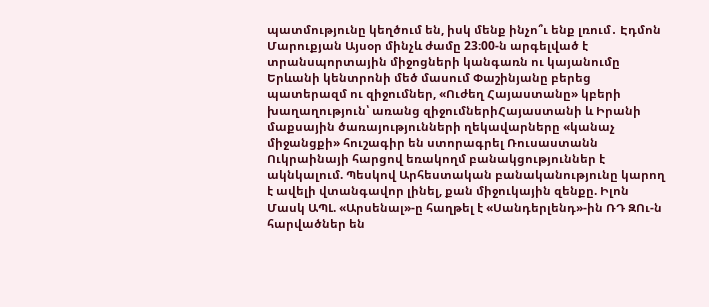պատմությունը կեղծում են, իսկ մենք ինչո՞ւ ենք լռում․ Էդմոն Մարուքյան Այսօր մինչև ժամը 23։00-ն արգելված է տրանսպորտային միջոցների կանգառն ու կայանումը Երևանի կենտրոնի մեծ մասում Փաշինյանը բերեց պատերազմ ու զիջումներ, «Ուժեղ Հայաստանը» կբերի խաղաղություն՝ առանց զիջումներիՀայաստանի և Իրանի մաքսային ծառայությունների ղեկավարները «կանաչ միջանցքի» հուշագիր են ստորագրել Ռուսաստանն Ուկրաինայի հարցով եռակողմ բանակցություններ է ակնկալում. Պեսկով Արհեստական բանականությունը կարող է ավելի վտանգավոր լինել, քան միջուկային զենքը. Իլոն Մասկ ԱՊԼ. «Արսենալ»-ը հաղթել է «Սանդերլենդ»-ին ՌԴ ԶՈւ-ն հարվածներ են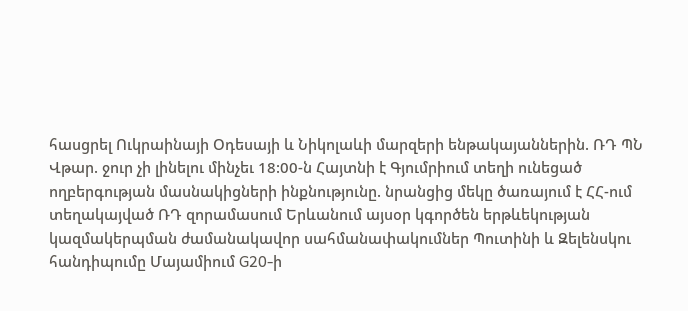հասցրել Ուկրաինայի Օդեսայի և Նիկոլաևի մարզերի ենթակայաններին. ՌԴ ՊՆ Վթար. ջուր չի լինելու մինչեւ 18:00-ն Հայտնի է Գյումրիում տեղի ունեցած ողբերգության մասնակիցների ինքնությունը. նրանցից մեկը ծառայում է ՀՀ-ում տեղակայված ՌԴ զորամասում Երևանում այսօր կգործեն երթևեկության կազմակերպման ժամանակավոր սահմանափակումներ Պուտինի և Զելենսկու հանդիպումը Մայամիում G20-ի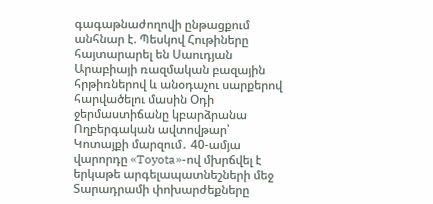գագաթնաժողովի ընթացքում անհնար է. Պեսկով Հութիները հայտարարել են Սաուդյան Արաբիայի ռազմական բազային հրթիռներով և անօդաչու սարքերով հարվածելու մասին Օդի ջերմաստիճանը կբարձրանա Ողբերգական ավտովթար՝ Կոտայքի մարզում․ 40-ամյա վարորդը «Toyota»-ով մխրճվել է երկաթե արգելապատնեշների մեջ Տարադրամի փոխարժեքները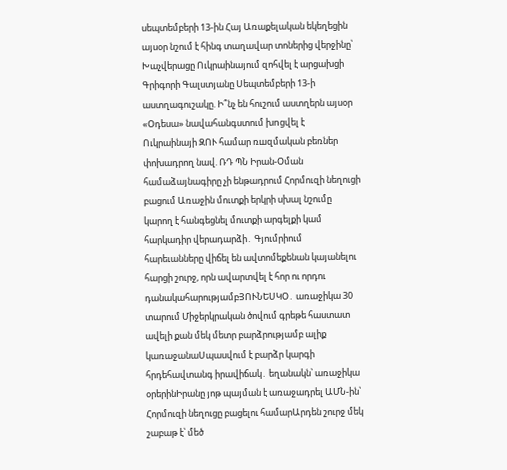սեպտեմբերի 13-ին Հայ Առաքելական եկեղեցին այսօր նշում է հինգ տաղավար տոներից վերջինը՝ Խաչվերացը Ուկրաինայում զոհվել է արցախցի Գրիգորի Գալստյանը Սեպտեմբերի 13-ի աստղագուշակը. Ի՞նչ են հուշում աստղերն այսօր «Օդեսա» նավահանգստում խnցվել է Ուկրաինայի ԶՈՒ համար ռшզմական բեռներ փոխադրող նավ. ՌԴ ՊՆ Իրան-Օման համաձայնագիրը չի ենթադրում Հորմուզի նեղուցի բացում Առաջին մուտքի երկրի սխալ նշումը կարող է հանգեցնել մուտքի արգելքի կամ հարկադիր վերադարձի․ Գյումրիում հարեւանները վիճել են ավտոմեքենան կայանելու հարցի շուրջ, որն ավարտվել է հոր ու որդու դանակահարությամբՅՈՒՆԵՍԿՕ․ առաջիկա 30 տարում Միջերկրական ծովում գրեթե հաստատ ավելի քան մեկ մետր բարձրությամբ ալիք կառաջանաՍպասվում է բարձր կարգի հրդեհավտանգ իրավիճակ․ եղանակն՝ առաջիկա օրերինԻրանը յոթ պայման է առաջադրել ԱՄՆ-ին՝ Հորմուզի նեղուցը բացելու համարԱրդեն շուրջ մեկ շաբաթ է՝ մեծ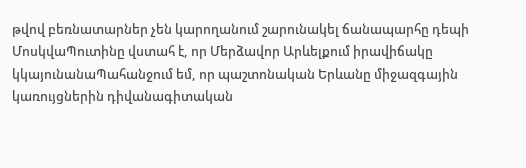թվով բեռնատարներ չեն կարողանում շարունակել ճանապարհը դեպի ՄոսկվաՊուտինը վստահ է, որ Մերձավոր Արևելքում իրավիճակը կկայունանաՊահանջում եմ, որ պաշտոնական Երևանը միջազգային կառույցներին դիվանագիտական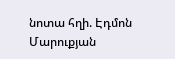նոտա հղի. Էդմոն Մարուքյան